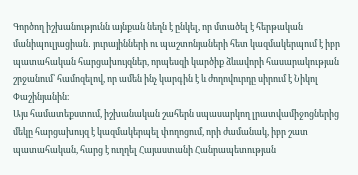Գործող իշխանությունն այնքան նեղն է ընկել, որ մտածել է հերթական մանիպուլյացիան․ յուրայինների ու պաշտոնյաների հետ կազմակերպում է իբր պատահական հարցախույզներ, որպեսզի կարծիք ձևավորի հասարակության շրջանում՝ համոզելով, որ ամեն ինչ կարգին է և ժողովուրդը սիրում է Նիկոլ Փաշինյանին։
Այս համատեքստում, իշխանական շահերն սպասարկող լրատվամիջոցներից մեկը հարցախույզ է կազմակերպել փողոցում, որի ժամանակ, իբր շատ պատահական, հարց է ուղղել Հայաստանի Հանրապետության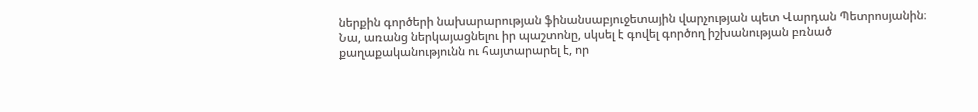ներքին գործերի նախարարության ֆինանսաբյուջետային վարչության պետ Վարդան Պետրոսյանին։
Նա, առանց ներկայացնելու իր պաշտոնը, սկսել է գովել գործող իշխանության բռնած քաղաքականությունն ու հայտարարել է, որ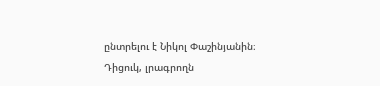ընտրելու է Նիկոլ Փաշինյանին։
Դիցուկ, լրագրողն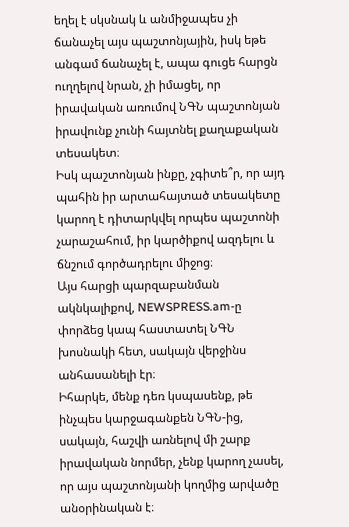եղել է սկսնակ և անմիջապես չի ճանաչել այս պաշտոնյային, իսկ եթե անգամ ճանաչել է, ապա գուցե հարցն ուղղելով նրան, չի իմացել, որ իրավական առումով ՆԳՆ պաշտոնյան իրավունք չունի հայտնել քաղաքական տեսակետ։
Իսկ պաշտոնյան ինքը, չգիտե՞ր, որ այդ պահին իր արտահայտած տեսակետը կարող է դիտարկվել որպես պաշտոնի չարաշահում, իր կարծիքով ազդելու և ճնշում գործադրելու միջոց։
Այս հարցի պարզաբանման ակնկալիքով, NEWSPRESS.am-ը փորձեց կապ հաստատել ՆԳՆ խոսնակի հետ, սակայն վերջինս անհասանելի էր։
Իհարկե, մենք դեռ կսպասենք, թե ինչպես կարջագանքեն ՆԳՆ-ից, սակայն, հաշվի առնելով մի շարք իրավական նորմեր, չենք կարող չասել, որ այս պաշտոնյանի կողմից արվածը անօրինական է։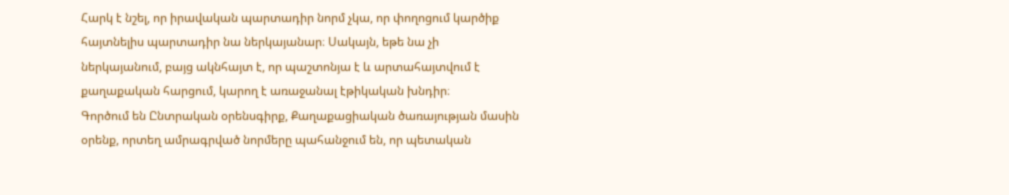Հարկ է նշել, որ իրավական պարտադիր նորմ չկա, որ փողոցում կարծիք հայտնելիս պարտադիր նա ներկայանար։ Սակայն, եթե նա չի ներկայանում, բայց ակնհայտ է, որ պաշտոնյա է և արտահայտվում է քաղաքական հարցում, կարող է առաջանալ էթիկական խնդիր։
Գործում են Ընտրական օրենսգիրք, Քաղաքացիական ծառայության մասին օրենք, որտեղ ամրագրված նորմերը պահանջում են, որ պետական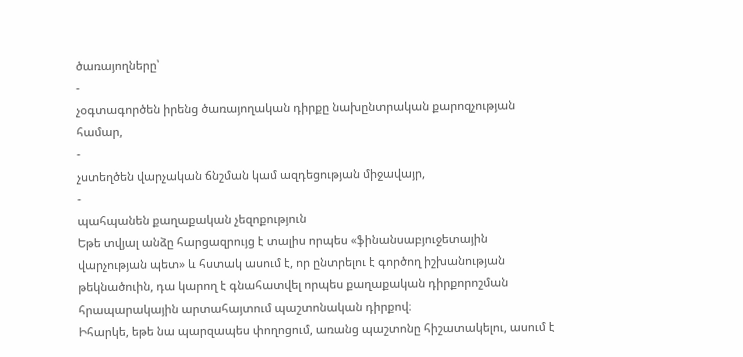ծառայողները՝
-
չօգտագործեն իրենց ծառայողական դիրքը նախընտրական քարոզչության համար,
-
չստեղծեն վարչական ճնշման կամ ազդեցության միջավայր,
-
պահպանեն քաղաքական չեզոքություն
Եթե տվյալ անձը հարցազրույց է տալիս որպես «ֆինանսաբյուջետային վարչության պետ» և հստակ ասում է, որ ընտրելու է գործող իշխանության թեկնածուին, դա կարող է գնահատվել որպես քաղաքական դիրքորոշման հրապարակային արտահայտում պաշտոնական դիրքով։
Իհարկե, եթե նա պարզապես փողոցում, առանց պաշտոնը հիշատակելու, ասում է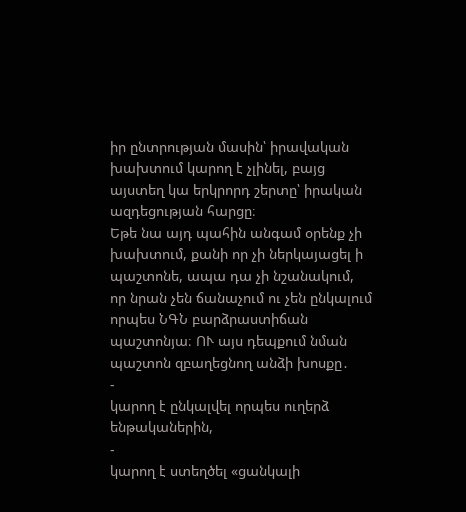իր ընտրության մասին՝ իրավական խախտում կարող է չլինել, բայց այստեղ կա երկրորդ շերտը՝ իրական ազդեցության հարցը։
Եթե նա այդ պահին անգամ օրենք չի խախտում, քանի որ չի ներկայացել ի պաշտոնե, ապա դա չի նշանակում, որ նրան չեն ճանաչում ու չեն ընկալում որպես ՆԳՆ բարձրաստիճան պաշտոնյա։ ՈՒ այս դեպքում նման պաշտոն զբաղեցնող անձի խոսքը․
-
կարող է ընկալվել որպես ուղերձ ենթականերին,
-
կարող է ստեղծել «ցանկալի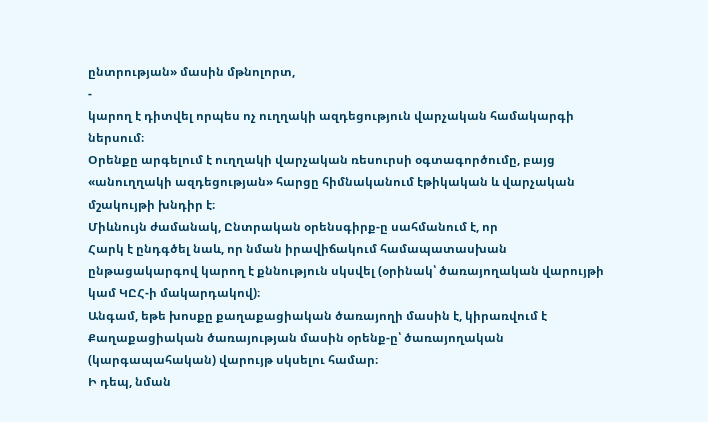ընտրության» մասին մթնոլորտ,
-
կարող է դիտվել որպես ոչ ուղղակի ազդեցություն վարչական համակարգի ներսում։
Օրենքը արգելում է ուղղակի վարչական ռեսուրսի օգտագործումը, բայց «անուղղակի ազդեցության» հարցը հիմնականում էթիկական և վարչական մշակույթի խնդիր է։
Միևնույն ժամանակ, Ընտրական օրենսգիրք-ը սահմանում է, որ
Հարկ է ընդգծել նաև, որ նման իրավիճակում համապատասխան ընթացակարգով կարող է քննություն սկսվել (օրինակ՝ ծառայողական վարույթի կամ ԿԸՀ-ի մակարդակով)։
Անգամ, եթե խոսքը քաղաքացիական ծառայողի մասին է, կիրառվում է Քաղաքացիական ծառայության մասին օրենք-ը՝ ծառայողական (կարգապահական) վարույթ սկսելու համար։
Ի դեպ, նման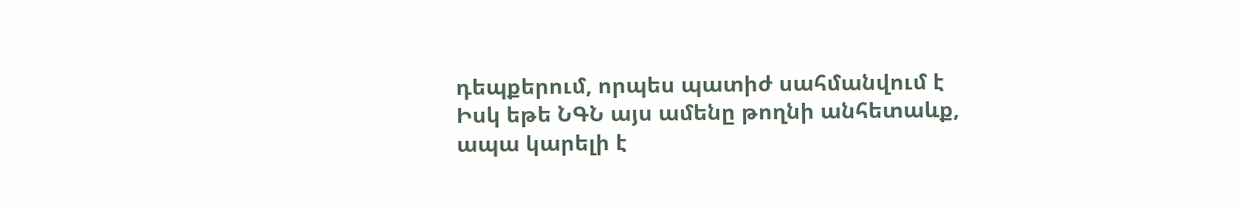դեպքերում, որպես պատիժ սահմանվում է
Իսկ եթե ՆԳՆ այս ամենը թողնի անհետաևք, ապա կարելի է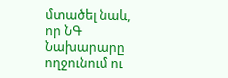մտածել նաև, որ ՆԳ Նախարարը ողջունում ու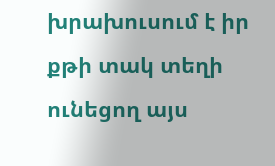խրախուսում է իր քթի տակ տեղի ունեցող այս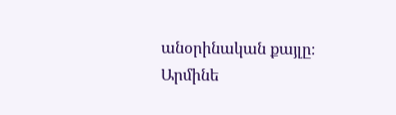անօրինական քայլը։
Արմինե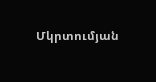Մկրտումյան